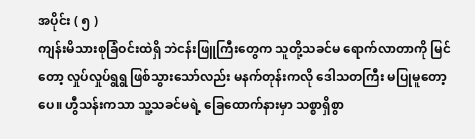အပိုင်း ( ၅ )
ကျန်းမိသားစုခြံဝင်းထဲရှိ ဘဲငန်းဖြူကြီးတွေက သူတို့သခင်မ ရောက်လာတာကို မြင်တော့ လှုပ်လှုပ်ရွရွ ဖြစ်သွားသော်လည်း မနက်တုန်းကလို ဒေါသတကြီး မပြုမူတော့ပေ။ ဟွီသန်းကသာ သူ့သခင်မရဲ့ ခြေထောက်နားမှာ သစ္စာရှိစွာ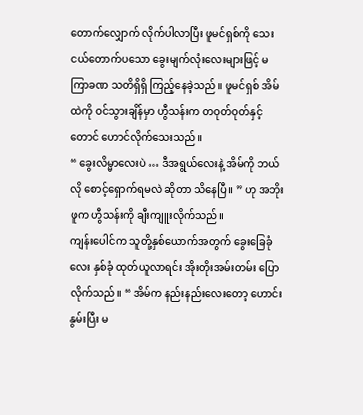တောက်လျှောက် လိုက်ပါလာပြီး ဖူမင်ရှစ်ကို သေးငယ်တောက်ပသော ခွေးမျက်လုံးလေးများဖြင့် မကြာခဏ သတိရှိရှိ ကြည့်နေခဲ့သည်။ ဖူမင်ရှစ် အိမ်ထဲကို ဝင်သွားချိန်မှာ ဟွီသန်းက တဝုတ်ဝုတ်နှင့်တောင် ဟောင်လိုက်သေးသည်။
“ ခွေးလိမ္မာလေးပဲ … ဒီအရွယ်လေးနဲ့ အိမ်ကို ဘယ်လို စောင့်ရှောက်ရမလဲ ဆိုတာ သိနေပြီ။ ” ဟု အဘိုးဖူက ဟွီသန်းကို ချီးကျူးလိုက်သည်။
ကျန်းပေါင်က သူတို့နှစ်ယောက်အတွက် ခွေးခြေခုံလေး နှစ်ခုံ ထုတ်ယူလာရင်း အိုးတိုးအမ်းတမ်း ပြောလိုက်သည်။ “ အိမ်က နည်းနည်းလေးတော့ ဟောင်းနွမ်းပြီး မ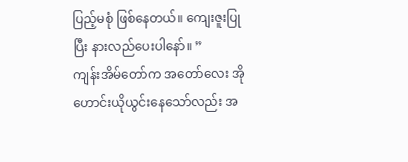ပြည့်မစုံ ဖြစ်နေတယ်။ ကျေးဇူးပြုပြီး နားလည်ပေးပါနော်။ ”
ကျန်းအိမ်တော်က အတော်လေး အိုဟောင်းယိုယွင်းနေသော်လည်း အ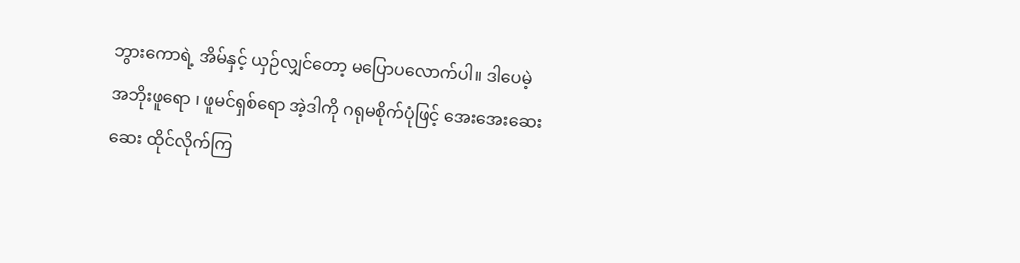ဘွားကောရဲ့ အိမ်နှင့် ယှဉ်လျှင်တော့ မပြောပလောက်ပါ။ ဒါပေမဲ့ အဘိုးဖူရော ၊ ဖူမင်ရှစ်ရော အဲ့ဒါကို ဂရုမစိုက်ပုံဖြင့် အေးအေးဆေးဆေး ထိုင်လိုက်ကြ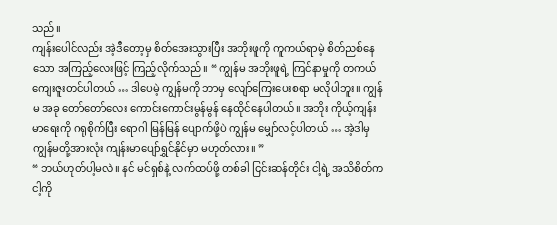သည်။
ကျန်းပေါင်လည်း အဲ့ဒီတော့မှ စိတ်အေးသွားပြီး အဘိုးဖူကို ကူကယ်ရာမဲ့ စိတ်ညစ်နေသော အကြည့်လေးဖြင့် ကြည့်လိုက်သည်။ “ ကျွန်မ အဘိုးဖူရဲ့ ကြင်နာမှုကို တကယ် ကျေးဇူးတင်ပါတယ် … ဒါပေမဲ့ ကျွန်မကို ဘာမှ လျော်ကြေးပေးစရာ မလိုပါဘူး။ ကျွန်မ အခု တော်တော်လေး ကောင်းကောင်းမွန်မွန် နေထိုင်နေပါတယ်။ အဘိုး ကိုယ့်ကျန်းမာရေးကို ဂရုစိုက်ပြီး ရောဂါ မြန်မြန် ပျောက်ဖို့ပဲ ကျွန်မ မျှော်လင့်ပါတယ် … အဲ့ဒါမှ ကျွန်မတို့အားလုံး ကျန်းမာပျော်ရွှင်နိုင်မှာ မဟုတ်လား။ ”
“ ဘယ်ဟုတ်ပါ့မလဲ။ နင် မင်ရှစ်နဲ့ လက်ထပ်ဖို့ တစ်ခါ ငြင်းဆန်တိုင်း ငါ့ရဲ့ အသိစိတ်က ငါ့ကို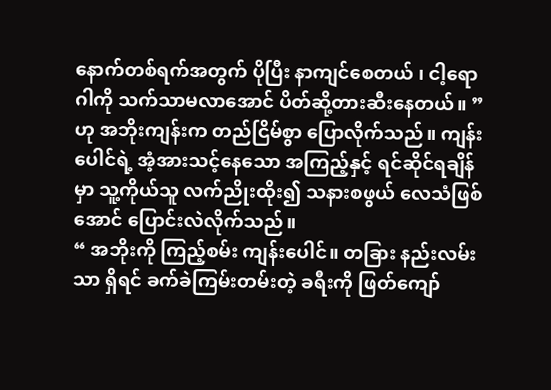နောက်တစ်ရက်အတွက် ပိုပြီး နာကျင်စေတယ် ၊ ငါ့ရောဂါကို သက်သာမလာအောင် ပိတ်ဆို့တားဆီးနေတယ်။ ” ဟု အဘိုးကျန်းက တည်ငြိမ်စွာ ပြောလိုက်သည်။ ကျန်းပေါင်ရဲ့ အံ့အားသင့်နေသော အကြည့်နှင့် ရင်ဆိုင်ရချိန်မှာ သူ့ကိုယ်သူ လက်ညိုးထိုး၍ သနားစဖွယ် လေသံဖြစ်အောင် ပြောင်းလဲလိုက်သည်။
“ အဘိုးကို ကြည့်စမ်း ကျန်းပေါင်။ တခြား နည်းလမ်းသာ ရှိရင် ခက်ခဲကြမ်းတမ်းတဲ့ ခရီးကို ဖြတ်ကျော်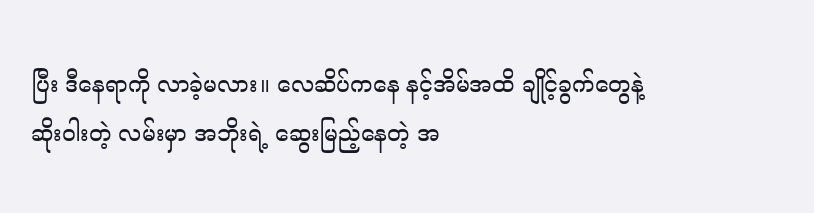ပြီး ဒီနေရာကို လာခဲ့မလား။ လေဆိပ်ကနေ နင့်အိမ်အထိ ချိုင့်ခွက်တွေနဲ့ ဆိုးဝါးတဲ့ လမ်းမှာ အဘိုးရဲ့ ဆွေးမြည့်နေတဲ့ အ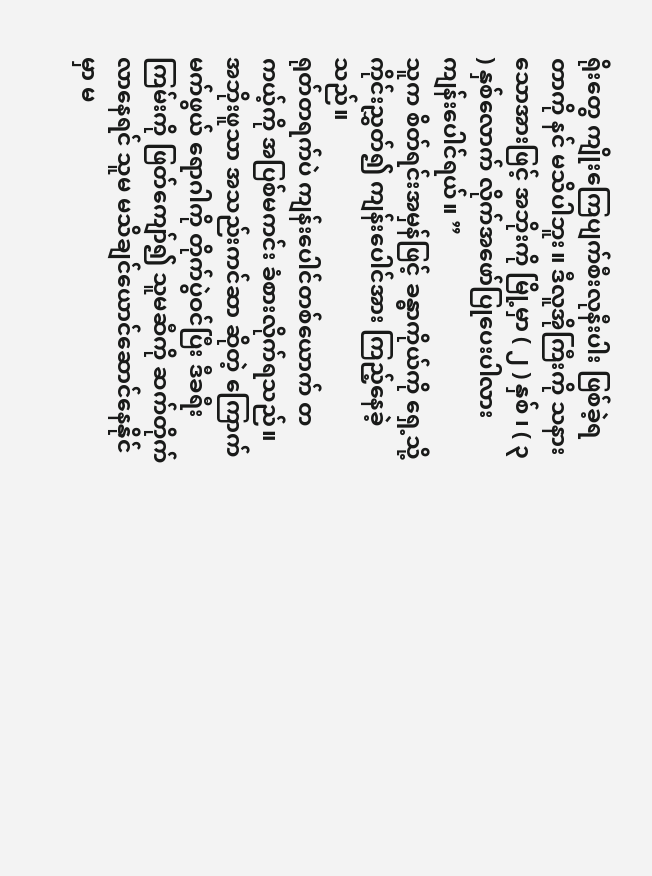ရိုးတွေ ကျိုးကြေပျက်စီးလုနီးပါး ဖြစ်ခဲ့ရတာကို နင် မသိပါဘူး။ ဒီလူအိုကြီးကို သနားသောအားဖြင့် အဘိုးကို မြို့မှာ ( ၂ ) နှစ် ၊ ( ၃ ) နှစ်လောက် လိုက်အဖော်ပြုပေးပါလား ကျန်းပေါင်ရယ်။ ”
သူက စိတ်ရင်းအမှန်ဖြင့် ခန္ဓာကိုယ်ကို ရှေ့သို့ ကိုင်းညွှတ်၍ ကျန်းပေါင်အား ကြည့်နေခဲ့သည်။
ရုတ်တရက်ပဲ ကျန်းပေါင်တစ်ယောက် တကယ့်ကို အပြစ်မကင်း ခံစားလိုက်ရသည်။ အဘိုးဖူသာ အသည်းကင်ဆာ ဆိုတဲ့ ကြောက်မက်ဖွယ် ရောဂါကို တိုက်ပွဲဝင်ပြီး ဒီခရီးကြမ်းကို ဖြတ်ကျော်၍ သူမဆီကို ဆက်တိုက် လာနေရင် သူမ မသိချင်ယောင်ဆောင်နေနိုင်မှာ မ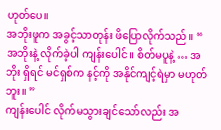ဟုတ်ပေ။
အဘိုးဖူက အခွင့်သာတုန်း ဖိပြောလိုက်သည်။ “ အဘိုးနဲ့ လိုက်ခဲ့ပါ ကျန်းပေါင်။ စိတ်မပူနဲ့ … အဘိုး ရှိရင် မင်ရှစ်က နင့်ကို အနိုင်ကျင့်ရဲမှာ မဟုတ်ဘူး။ ”
ကျန်းပေါင် လိုက်မသွားချင်သော်လည်း အ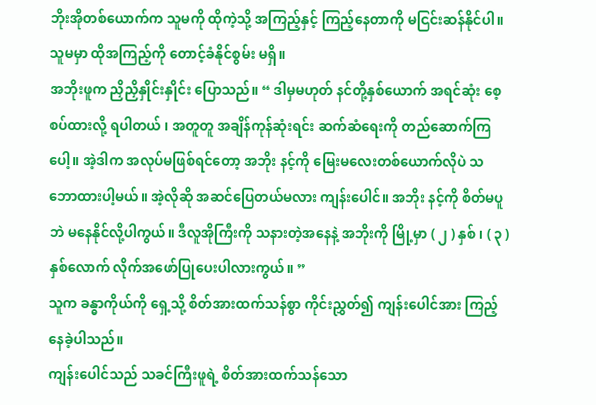ဘိုးအိုတစ်ယောက်က သူမကို ထိုကဲ့သို့ အကြည့်နှင့် ကြည့်နေတာကို မငြင်းဆန်နိုင်ပါ။ သူမမှာ ထိုအကြည့်ကို တောင့်ခံနိုင်စွမ်း မရှိ။
အဘိုးဖူက ညှိညှိနှိုင်းနှိုင်း ပြောသည်။ “ ဒါမှမဟုတ် နင်တို့နှစ်ယောက် အရင်ဆုံး စေ့စပ်ထားလို့ ရပါတယ် ၊ အတူတူ အချိန်ကုန်ဆုံးရင်း ဆက်ဆံရေးကို တည်ဆောက်ကြပေါ့။ အဲ့ဒါက အလုပ်မဖြစ်ရင်တော့ အဘိုး နင့်ကို မြေးမလေးတစ်ယောက်လိုပဲ သဘောထားပါ့မယ်။ အဲ့လိုဆို အဆင်ပြေတယ်မလား ကျန်းပေါင်။ အဘိုး နင့်ကို စိတ်မပူဘဲ မနေနိုင်လို့ပါကွယ်။ ဒီလူအိုကြီးကို သနားတဲ့အနေနဲ့ အဘိုးကို မြို့မှာ ( ၂ ) နှစ် ၊ ( ၃ ) နှစ်လောက် လိုက်အဖော်ပြုပေးပါလားကွယ်။ ”
သူက ခန္ဓာကိုယ်ကို ရှေ့သို့ စိတ်အားထက်သန်စွာ ကိုင်းညွှတ်၍ ကျန်းပေါင်အား ကြည့်နေခဲ့ပါသည်။
ကျန်းပေါင်သည် သခင်ကြီးဖူရဲ့ စိတ်အားထက်သန်သော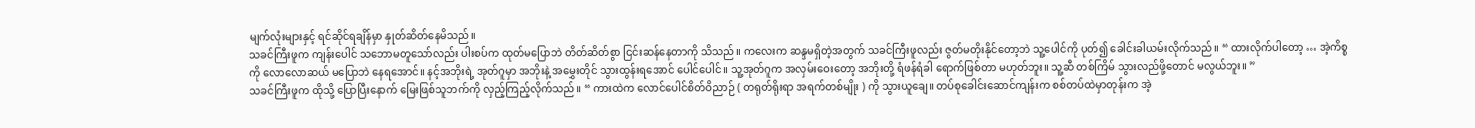မျက်လုံးများနှင့် ရင်ဆိုင်ရချိန်မှာ နှုတ်ဆိတ်နေမိသည်။
သခင်ကြီးဖူက ကျန်းပေါင် သဘောမတူသော်လည်း ပါးစပ်က ထုတ်မပြောဘဲ တိတ်ဆိတ်စွာ ငြင်းဆန်နေတာကို သိသည်။ ကလေးက ဆန္ဒမရှိတဲ့အတွက် သခင်ကြီးဖူလည်း ဇွတ်မတိုးနိုင်တော့ဘဲ သူ့ပေါင်ကို ပုတ်၍ ခေါင်းခါယမ်းလိုက်သည်။ “ ထားလိုက်ပါတော့ … အဲ့ကိစ္စကို လောလောဆယ် မပြောဘဲ နေရအောင်။ နင့်အဘိုးရဲ့ အုတ်ဂူမှာ အဘိုးနဲ့ အမွှေးတိုင် သွားထွန်းရအောင် ပေါင်ပေါင်။ သူ့အုတ်ဂူက အလှမ်းဝေးတော့ အဘိုးတို့ ရံဖန်ရံခါ ရောက်ဖြစ်တာ မဟုတ်ဘူး။ သူ့ဆီ တစ်ကြိမ် သွားလည်ဖို့တောင် မလွယ်ဘူး။ ”
သခင်ကြီးဖူက ထိုသို့ ပြောပြီးနောက် မြေးဖြစ်သူဘက်ကို လှည့်ကြည့်လိုက်သည်။ “ ကားထဲက လောင်ပေါင်စိတ်ဝိညာဉ် ( တရုတ်ရိုးရာ အရက်တစ်မျိုး ) ကို သွားယူချေ။ တပ်စုခေါင်းဆောင်ကျန်းက စစ်တပ်ထဲမှာတုန်းက အဲ့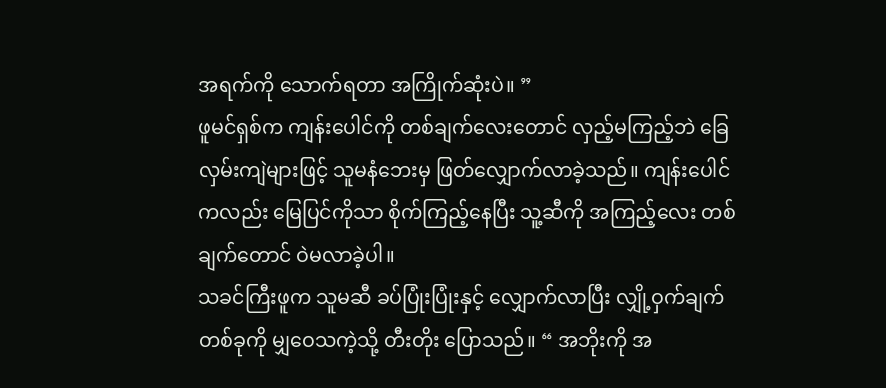အရက်ကို သောက်ရတာ အကြိုက်ဆုံးပဲ။ ”
ဖူမင်ရှစ်က ကျန်းပေါင်ကို တစ်ချက်လေးတောင် လှည့်မကြည့်ဘဲ ခြေလှမ်းကျဲများဖြင့် သူမနံဘေးမှ ဖြတ်လျှောက်လာခဲ့သည်။ ကျန်းပေါင်ကလည်း မြေပြင်ကိုသာ စိုက်ကြည့်နေပြီး သူ့ဆီကို အကြည့်လေး တစ်ချက်တောင် ဝဲမလာခဲ့ပါ။
သခင်ကြီးဖူက သူမဆီ ခပ်ပြုံးပြုံးနှင့် လျှောက်လာပြီး လျှို့ဝှက်ချက်တစ်ခုကို မျှဝေသကဲ့သို့ တီးတိုး ပြောသည်။ “ အဘိုးကို အ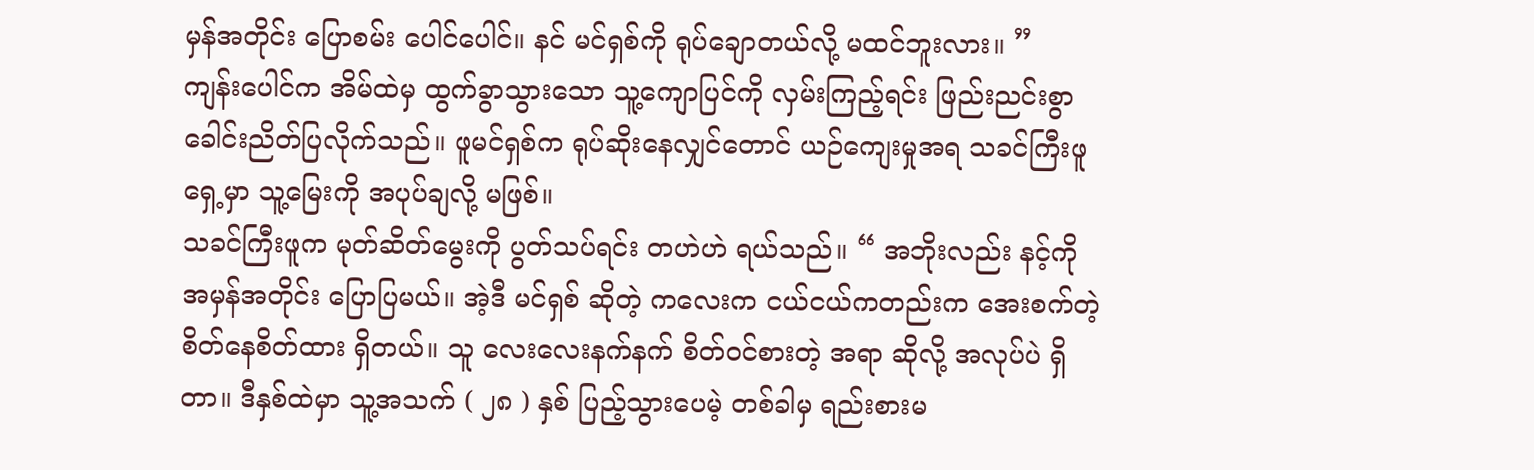မှန်အတိုင်း ပြောစမ်း ပေါင်ပေါင်။ နင် မင်ရှစ်ကို ရုပ်ချောတယ်လို့ မထင်ဘူးလား။ ”
ကျန်းပေါင်က အိမ်ထဲမှ ထွက်ခွာသွားသော သူ့ကျောပြင်ကို လှမ်းကြည့်ရင်း ဖြည်းညင်းစွာ ခေါင်းညိတ်ပြလိုက်သည်။ ဖူမင်ရှစ်က ရုပ်ဆိုးနေလျှင်တောင် ယဉ်ကျေးမှုအရ သခင်ကြီးဖူရှေ့မှာ သူ့မြေးကို အပုပ်ချလို့ မဖြစ်။
သခင်ကြီးဖူက မုတ်ဆိတ်မွေးကို ပွတ်သပ်ရင်း တဟဲဟဲ ရယ်သည်။ “ အဘိုးလည်း နင့်ကို အမှန်အတိုင်း ပြောပြမယ်။ အဲ့ဒီ မင်ရှစ် ဆိုတဲ့ ကလေးက ငယ်ငယ်ကတည်းက အေးစက်တဲ့ စိတ်နေစိတ်ထား ရှိတယ်။ သူ လေးလေးနက်နက် စိတ်ဝင်စားတဲ့ အရာ ဆိုလို့ အလုပ်ပဲ ရှိတာ။ ဒီနှစ်ထဲမှာ သူ့အသက် ( ၂၈ ) နှစ် ပြည့်သွားပေမဲ့ တစ်ခါမှ ရည်းစားမ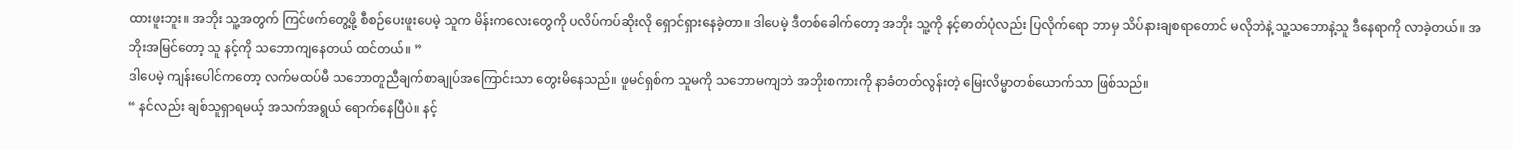ထားဖူးဘူး။ အဘိုး သူ့အတွက် ကြင်ဖက်တွေ့ဖို့ စီစဉ်ပေးဖူးပေမဲ့ သူက မိန်းကလေးတွေကို ပလိပ်ကပ်ဆိုးလို ရှောင်ရှားနေခဲ့တာ။ ဒါပေမဲ့ ဒီတစ်ခေါက်တော့ အဘိုး သူ့ကို နင့်ဓာတ်ပုံလည်း ပြလိုက်ရော ဘာမှ သိပ်နားချစရာတောင် မလိုဘဲနဲ့ သူ့သဘောနဲ့သူ ဒီနေရာကို လာခဲ့တယ်။ အဘိုးအမြင်တော့ သူ နင့်ကို သဘောကျနေတယ် ထင်တယ်။ ”
ဒါပေမဲ့ ကျန်းပေါင်ကတော့ လက်မထပ်မီ သဘောတူညီချက်စာချုပ်အကြောင်းသာ တွေးမိနေသည်။ ဖူမင်ရှစ်က သူမကို သဘောမကျဘဲ အဘိုးစကားကို နာခံတတ်လွန်းတဲ့ မြေးလိမ္မာတစ်ယောက်သာ ဖြစ်သည်။
“ နင်လည်း ချစ်သူရှာရမယ့် အသက်အရွယ် ရောက်နေပြီပဲ။ နင့်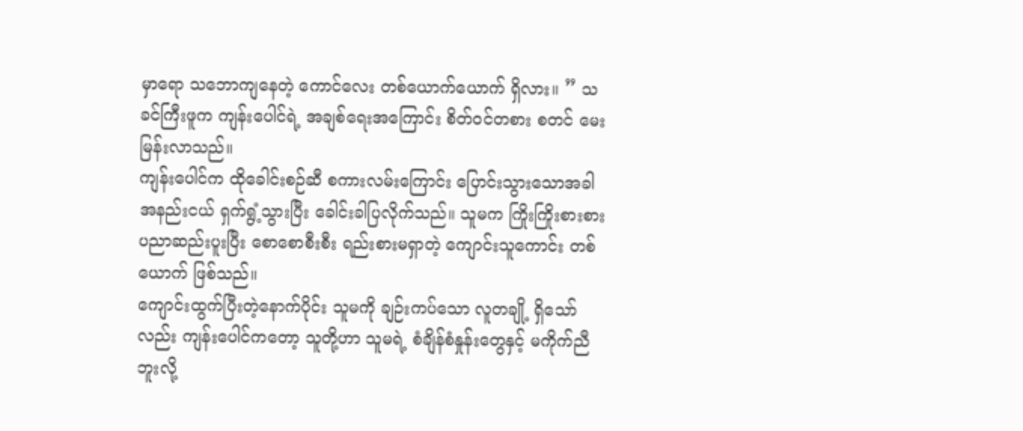မှာရော သဘောကျနေတဲ့ ကောင်လေး တစ်ယောက်ယောက် ရှိလား။ ” သခင်ကြီးဖူက ကျန်းပေါင်ရဲ့ အချစ်ရေးအကြောင်း စိတ်ဝင်တစား စတင် မေးမြန်းလာသည်။
ကျန်းပေါင်က ထိုခေါင်းစဉ်ဆီ စကားလမ်းကြောင်း ပြောင်းသွားသောအခါ အနည်းငယ် ရှက်ရွံ့သွားပြီး ခေါင်းခါပြလိုက်သည်။ သူမက ကြိုးကြိုးစားစား ပညာဆည်းပူးပြီး စောစောစီးစီး ရည်းစားမရှာတဲ့ ကျောင်းသူကောင်း တစ်ယောက် ဖြစ်သည်။
ကျောင်းထွက်ပြီးတဲ့နောက်ပိုင်း သူမကို ချဉ်းကပ်သော လူတချို့ ရှိသော်လည်း ကျန်းပေါင်ကတော့ သူတို့ဟာ သူမရဲ့ စံချိန်စံနှုန်းတွေနှင့် မကိုက်ညီဘူးလို့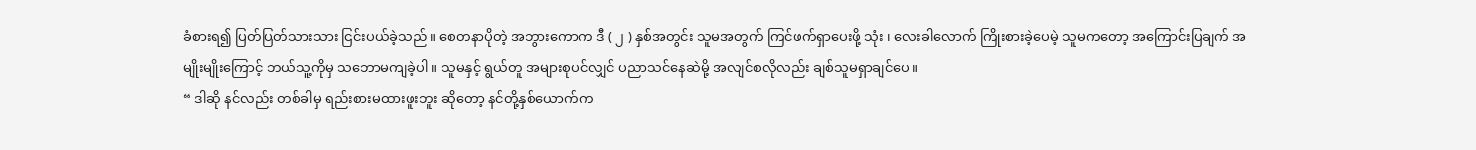ခံစားရ၍ ပြတ်ပြတ်သားသား ငြင်းပယ်ခဲ့သည်။ စေတနာပိုတဲ့ အဘွားကောက ဒီ ( ၂ ) နှစ်အတွင်း သူမအတွက် ကြင်ဖက်ရှာပေးဖို့ သုံး ၊ လေးခါလောက် ကြိုးစားခဲ့ပေမဲ့ သူမကတော့ အကြောင်းပြချက် အမျိုးမျိုးကြောင့် ဘယ်သူ့ကိုမှ သဘောမကျခဲ့ပါ။ သူမနှင့် ရွယ်တူ အများစုပင်လျှင် ပညာသင်နေဆဲမို့ အလျင်စလိုလည်း ချစ်သူမရှာချင်ပေ။
“ ဒါဆို နင်လည်း တစ်ခါမှ ရည်းစားမထားဖူးဘူး ဆိုတော့ နင်တို့နှစ်ယောက်က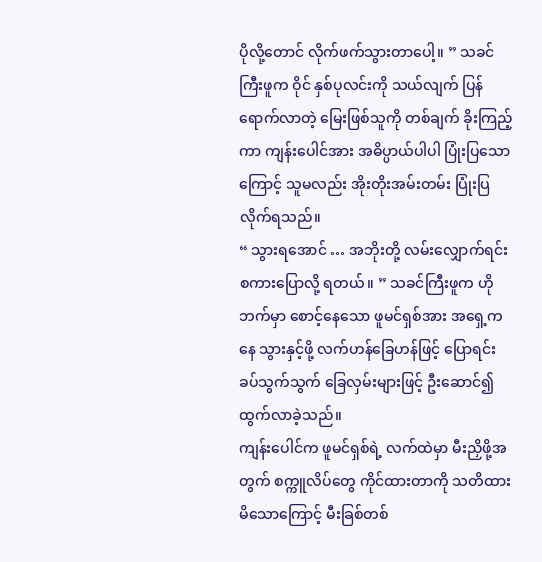ပိုလို့တောင် လိုက်ဖက်သွားတာပေါ့။ ” သခင်ကြီးဖူက ဝိုင် နှစ်ပုလင်းကို သယ်လျက် ပြန်ရောက်လာတဲ့ မြေးဖြစ်သူကို တစ်ချက် ခိုးကြည့်ကာ ကျန်းပေါင်အား အဓိပ္ပာယ်ပါပါ ပြုံးပြသောကြောင့် သူမလည်း အိုးတိုးအမ်းတမ်း ပြုံးပြလိုက်ရသည်။
“ သွားရအောင် … အဘိုးတို့ လမ်းလျှောက်ရင်း စကားပြောလို့ ရတယ်။ ” သခင်ကြီးဖူက ဟိုဘက်မှာ စောင့်နေသော ဖူမင်ရှစ်အား အရှေ့ကနေ သွားနှင့်ဖို့ လက်ဟန်ခြေဟန်ဖြင့် ပြောရင်း ခပ်သွက်သွက် ခြေလှမ်းများဖြင့် ဦးဆောင်၍ ထွက်လာခဲ့သည်။
ကျန်းပေါင်က ဖူမင်ရှစ်ရဲ့ လက်ထဲမှာ မီးညှိဖို့အတွက် စက္ကူလိပ်တွေ ကိုင်ထားတာကို သတိထားမိသောကြောင့် မီးခြစ်တစ်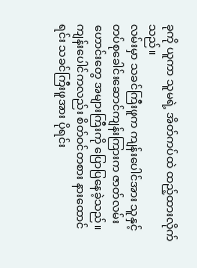ခုကို ယူကာ သူမရဲ့ အိတ်ကပ်ထဲ ထည့်ထားလိုက်သည်။
လမ်းမှာ သခင်ကြီးဖူက ကျန်းပေါင်အား သူနှင့် တပ်စုခေါင်းဆောင်ကျန်းကြားက ဇာတ်လမ်းဟောင်းတွေ အများကြီးကို ပြောပြနေခဲ့သည်။ ကျန်းပေါင်ကလည်း စိတ်ဝင်တစား နားထောင်ရင်း သခင်ကြီးဖူအား ပိုရင်း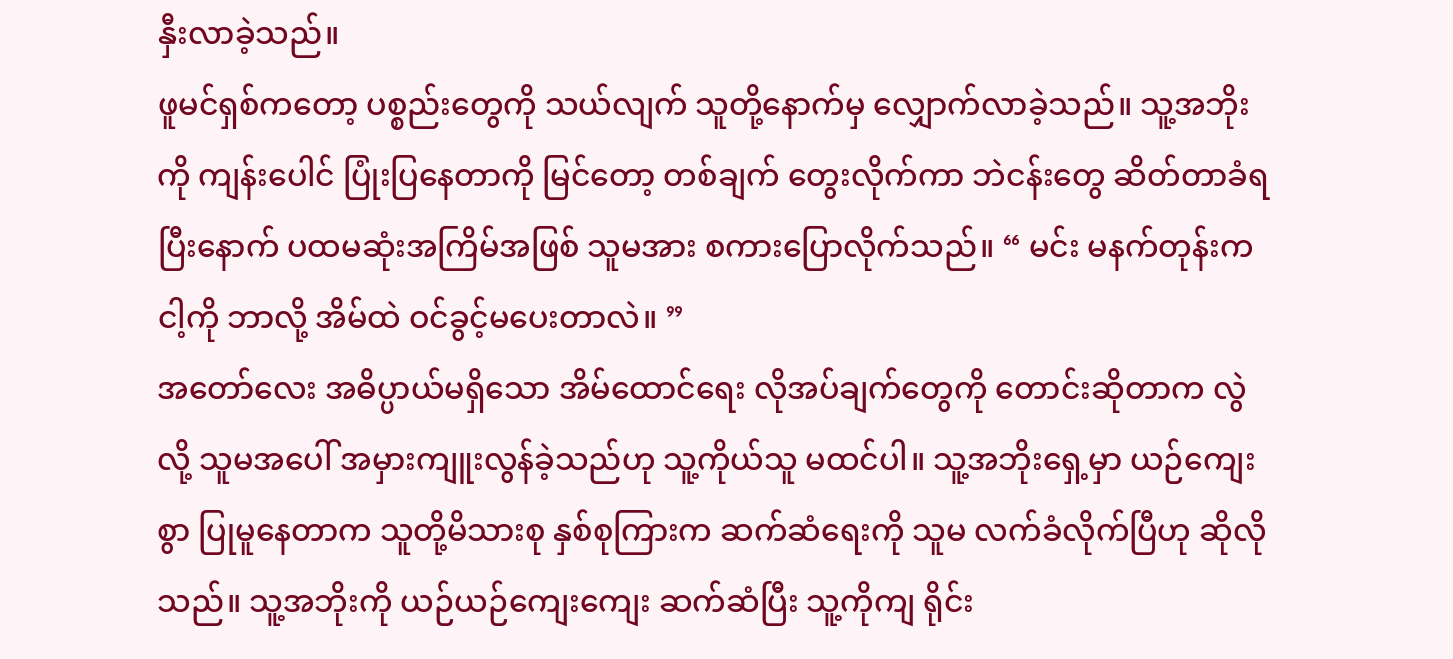နှီးလာခဲ့သည်။
ဖူမင်ရှစ်ကတော့ ပစ္စည်းတွေကို သယ်လျက် သူတို့နောက်မှ လျှောက်လာခဲ့သည်။ သူ့အဘိုးကို ကျန်းပေါင် ပြုံးပြနေတာကို မြင်တော့ တစ်ချက် တွေးလိုက်ကာ ဘဲငန်းတွေ ဆိတ်တာခံရပြီးနောက် ပထမဆုံးအကြိမ်အဖြစ် သူမအား စကားပြောလိုက်သည်။ “ မင်း မနက်တုန်းက ငါ့ကို ဘာလို့ အိမ်ထဲ ဝင်ခွင့်မပေးတာလဲ။ ”
အတော်လေး အဓိပ္ပာယ်မရှိသော အိမ်ထောင်ရေး လိုအပ်ချက်တွေကို တောင်းဆိုတာက လွဲလို့ သူမအပေါ် အမှားကျူးလွန်ခဲ့သည်ဟု သူ့ကိုယ်သူ မထင်ပါ။ သူ့အဘိုးရှေ့မှာ ယဉ်ကျေးစွာ ပြုမူနေတာက သူတို့မိသားစု နှစ်စုကြားက ဆက်ဆံရေးကို သူမ လက်ခံလိုက်ပြီဟု ဆိုလိုသည်။ သူ့အဘိုးကို ယဉ်ယဉ်ကျေးကျေး ဆက်ဆံပြီး သူ့ကိုကျ ရိုင်း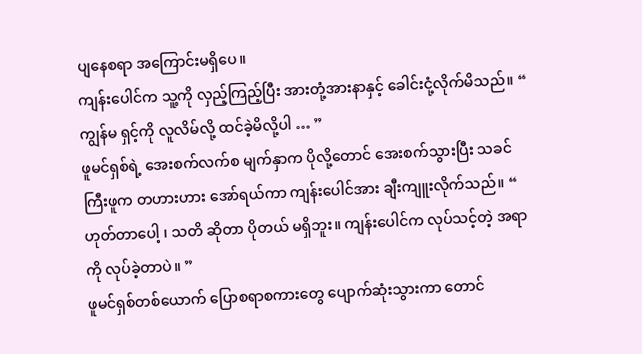ပျနေစရာ အကြောင်းမရှိပေ။
ကျန်းပေါင်က သူ့ကို လှည့်ကြည့်ပြီး အားတုံ့အားနာနှင့် ခေါင်းငုံ့လိုက်မိသည်။ “ ကျွန်မ ရှင့်ကို လူလိမ်လို့ ထင်ခဲ့မိလို့ပါ … ”
ဖူမင်ရှစ်ရဲ့ အေးစက်လက်စ မျက်နှာက ပိုလို့တောင် အေးစက်သွားပြီး သခင်ကြီးဖူက တဟားဟား အော်ရယ်ကာ ကျန်းပေါင်အား ချီးကျူးလိုက်သည်။ “ ဟုတ်တာပေါ့ ၊ သတိ ဆိုတာ ပိုတယ် မရှိဘူး။ ကျန်းပေါင်က လုပ်သင့်တဲ့ အရာကို လုပ်ခဲ့တာပဲ။ ”
ဖူမင်ရှစ်တစ်ယောက် ပြောစရာစကားတွေ ပျောက်ဆုံးသွားကာ တောင်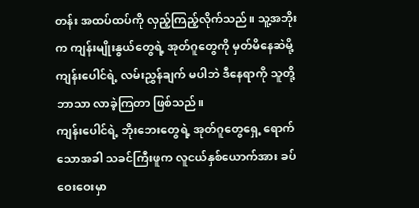တန်း အထပ်ထပ်ကို လှည့်ကြည့်လိုက်သည်။ သူ့အဘိုးက ကျန်းမျိုးနွယ်တွေရဲ့ အုတ်ဂူတွေကို မှတ်မိနေဆဲမို့ ကျန်းပေါင်ရဲ့ လမ်းညွှန်ချက် မပါဘဲ ဒီနေရာကို သူတို့ဘာသာ လာခဲ့ကြတာ ဖြစ်သည်။
ကျန်းပေါင်ရဲ့ ဘိုးဘေးတွေရဲ့ အုတ်ဂူတွေရှေ့ ရောက်သောအခါ သခင်ကြီးဖူက လူငယ်နှစ်ယောက်အား ခပ်ဝေးဝေးမှာ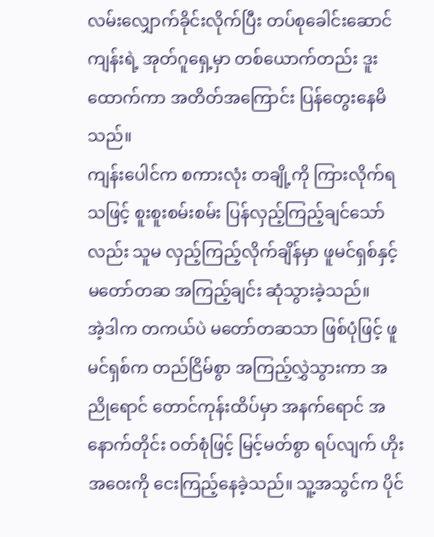လမ်းလျှောက်ခိုင်းလိုက်ပြီး တပ်စုခေါင်းဆောင်ကျန်းရဲ့ အုတ်ဂူရှေ့မှာ တစ်ယောက်တည်း ဒူးထောက်ကာ အတိတ်အကြောင်း ပြန်တွေးနေမိသည်။
ကျန်းပေါင်က စကားလုံး တချို့ကို ကြားလိုက်ရသဖြင့် စူးစူးစမ်းစမ်း ပြန်လှည့်ကြည့်ချင်သော်လည်း သူမ လှည့်ကြည့်လိုက်ချိန်မှာ ဖူမင်ရှစ်နှင့် မတော်တဆ အကြည့်ချင်း ဆုံသွားခဲ့သည်။
အဲ့ဒါက တကယ်ပဲ မတော်တဆသာ ဖြစ်ပုံဖြင့် ဖူမင်ရှစ်က တည်ငြိမ်စွာ အကြည့်လွှဲသွားကာ အညိုရောင် တောင်ကုန်းထိပ်မှာ အနက်ရောင် အနောက်တိုင်း ဝတ်စုံဖြင့် မြင့်မတ်စွာ ရပ်လျက် ဟိုးအဝေးကို ငေးကြည့်နေခဲ့သည်။ သူ့အသွင်က ပိုင်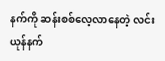နက်ကို ဆန်းစစ်လေ့လာနေတဲ့ လင်းယုန်နက်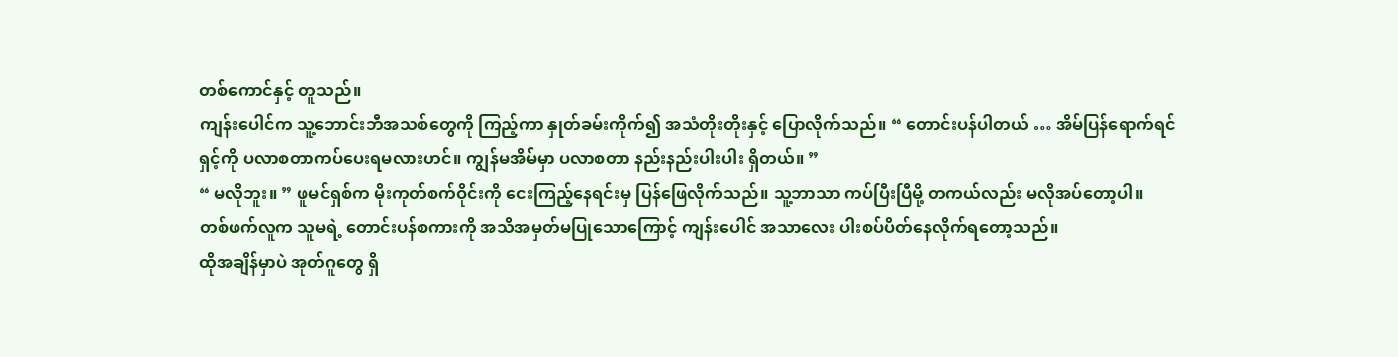တစ်ကောင်နှင့် တူသည်။
ကျန်းပေါင်က သူ့ဘောင်းဘီအသစ်တွေကို ကြည့်ကာ နှုတ်ခမ်းကိုက်၍ အသံတိုးတိုးနှင့် ပြောလိုက်သည်။ “ တောင်းပန်ပါတယ် … အိမ်ပြန်ရောက်ရင် ရှင့်ကို ပလာစတာကပ်ပေးရမလားဟင်။ ကျွန်မအိမ်မှာ ပလာစတာ နည်းနည်းပါးပါး ရှိတယ်။ ”
“ မလိုဘူး။ ” ဖူမင်ရှစ်က မိုးကုတ်စက်ဝိုင်းကို ငေးကြည့်နေရင်းမှ ပြန်ဖြေလိုက်သည်။ သူ့ဘာသာ ကပ်ပြီးပြီမို့ တကယ်လည်း မလိုအပ်တော့ပါ။
တစ်ဖက်လူက သူမရဲ့ တောင်းပန်စကားကို အသိအမှတ်မပြုသောကြောင့် ကျန်းပေါင် အသာလေး ပါးစပ်ပိတ်နေလိုက်ရတော့သည်။
ထိုအချိန်မှာပဲ အုတ်ဂူတွေ ရှိ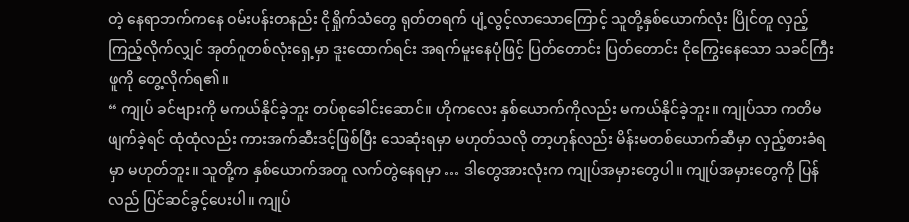တဲ့ နေရာဘက်ကနေ ဝမ်းပန်းတနည်း ငိုရှိုက်သံတွေ ရုတ်တရက် ပျံ့လွင့်လာသောကြောင့် သူတို့နှစ်ယောက်လုံး ပြိုင်တူ လှည့်ကြည့်လိုက်လျှင် အုတ်ဂူတစ်လုံးရှေ့မှာ ဒူးထောက်ရင်း အရက်မူးနေပုံဖြင့် ပြတ်တောင်း ပြတ်တောင်း ငိုကြွေးနေသော သခင်ကြီးဖူကို တွေ့လိုက်ရ၏။
“ ကျုပ် ခင်ဗျားကို မကယ်နိုင်ခဲ့ဘူး တပ်စုခေါင်းဆောင်။ ဟိုကလေး နှစ်ယောက်ကိုလည်း မကယ်နိုင်ခဲ့ဘူး။ ကျုပ်သာ ကတိမဖျက်ခဲ့ရင် ထုံထုံလည်း ကားအက်ဆီးဒင့်ဖြစ်ပြီး သေဆုံးရမှာ မဟုတ်သလို တာ့ဟုန်လည်း မိန်းမတစ်ယောက်ဆီမှာ လှည့်စားခံရမှာ မဟုတ်ဘူး။ သူတို့က နှစ်ယောက်အတူ လက်တွဲနေရမှာ … ဒါတွေအားလုံးက ကျုပ်အမှားတွေပါ။ ကျုပ်အမှားတွေကို ပြန်လည် ပြင်ဆင်ခွင့်ပေးပါ။ ကျုပ်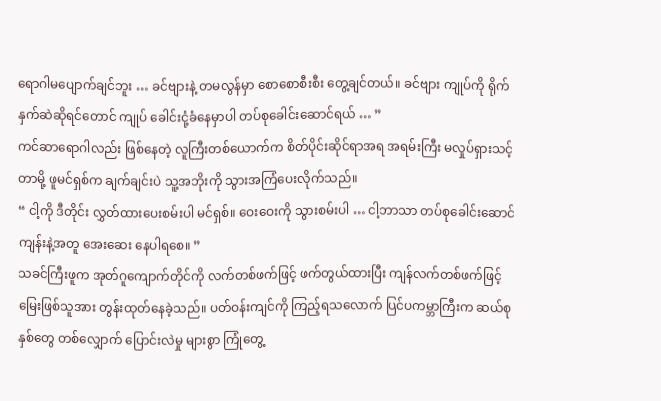ရောဂါမပျောက်ချင်ဘူး … ခင်ဗျားနဲ့ တမလွန်မှာ စောစောစီးစီး တွေ့ချင်တယ်။ ခင်ဗျား ကျုပ်ကို ရိုက်နှက်ဆဲဆိုရင်တောင် ကျုပ် ခေါင်းငုံ့ခံနေမှာပါ တပ်စုခေါင်းဆောင်ရယ် … ”
ကင်ဆာရောဂါလည်း ဖြစ်နေတဲ့ လူကြီးတစ်ယောက်က စိတ်ပိုင်းဆိုင်ရာအရ အရမ်းကြီး မလှုပ်ရှားသင့်တာမို့ ဖူမင်ရှစ်က ချက်ချင်းပဲ သူ့အဘိုးကို သွားအကြံပေးလိုက်သည်။
“ ငါ့ကို ဒီတိုင်း လွှတ်ထားပေးစမ်းပါ မင်ရှစ်။ ဝေးဝေးကို သွားစမ်းပါ … ငါ့ဘာသာ တပ်စုခေါင်းဆောင်ကျန်းနဲ့အတူ အေးဆေး နေပါရစေ။ ”
သခင်ကြီးဖူက အုတ်ဂူကျောက်တိုင်ကို လက်တစ်ဖက်ဖြင့် ဖက်တွယ်ထားပြီး ကျန်လက်တစ်ဖက်ဖြင့် မြေးဖြစ်သူအား တွန်းထုတ်နေခဲ့သည်။ ပတ်ဝန်းကျင်ကို ကြည့်ရသလောက် ပြင်ပကမ္ဘာကြီးက ဆယ်စုနှစ်တွေ တစ်လျှောက် ပြောင်းလဲမှု များစွာ ကြုံတွေ့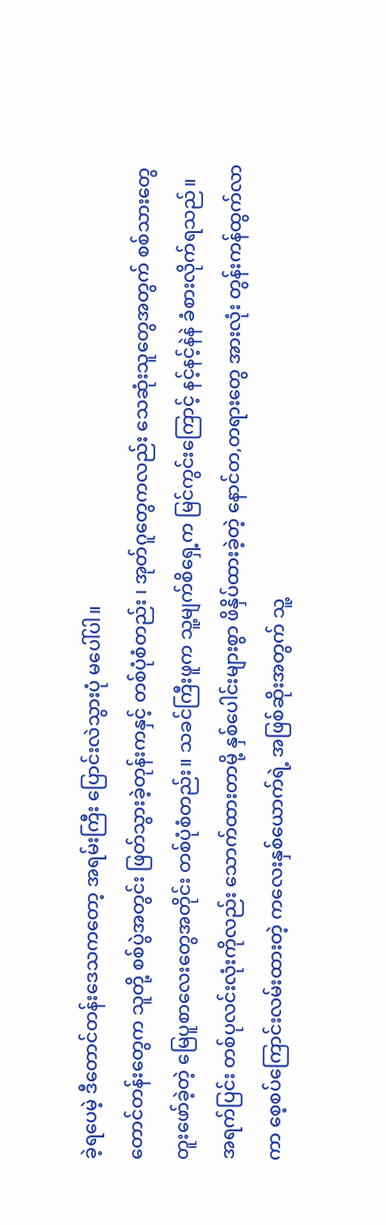ခဲ့ရပေမဲ့ ဒီတောင်တန်းဒေသကတော့ အရမ်းကြီး ပြောင်းလဲသွားပုံ မပေါ်ပါ။
တောင်တန်းတွေက သူတို့ စစ်ပွဲအတွင်း ဖြတ်သွားခဲ့တုန်းကနှင့် တစ်ပုံစံတည်း ၊ အုတ်ဂူတွေကလည်း သေဆုံးသူတွေအတွက် စစ်သားတွေ တူးဖော်ခဲ့တဲ့ မြေပူစာလေးတွေအတိုင်း တစ်ပုံစံတည်း။ သခင်ကြီးဖူက သူ့မျက်စိရှေ့က မြင်ကွင်းကြောင့် နင့်နင့်နဲနဲ ခံစားလိုက်ရသည်။
အရက်ပြင်း တစ်ပုလင်းလုံးကိုလည်း သောက်ထားတာမို့ နှစ်ပေါင်းများစွာ ဖိနှိပ်ထားခဲ့တဲ့ နောင်တ,တရားတွေ အားလုံး တွန်းကန်ထွက်လာကာ စေ့စပ်ကြောင်းလမ်းထားတဲ့ ကလေးနှစ်ယောက်ရဲ့ အဖြစ်ဆိုးအတွက် သူ့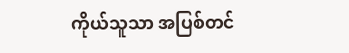ကိုယ်သူသာ အပြစ်တင်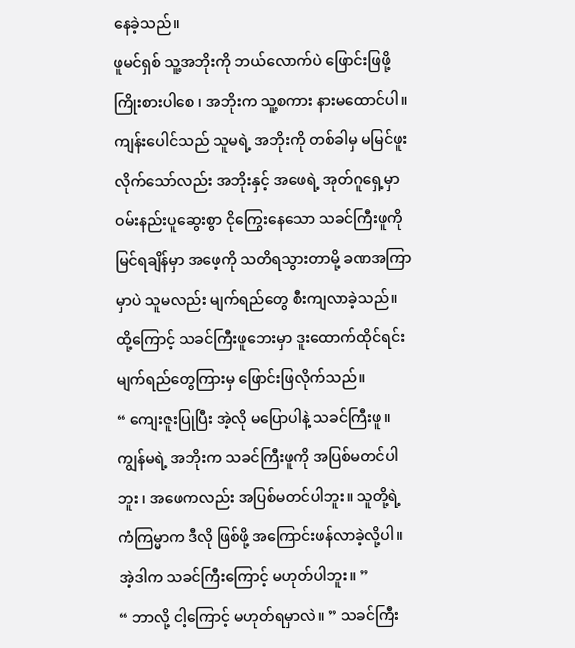နေခဲ့သည်။
ဖူမင်ရှစ် သူ့အဘိုးကို ဘယ်လောက်ပဲ ဖြောင်းဖြဖို့ ကြိုးစားပါစေ ၊ အဘိုးက သူ့စကား နားမထောင်ပါ။
ကျန်းပေါင်သည် သူမရဲ့ အဘိုးကို တစ်ခါမှ မမြင်ဖူးလိုက်သော်လည်း အဘိုးနှင့် အဖေရဲ့ အုတ်ဂူရှေ့မှာ ဝမ်းနည်းပူဆွေးစွာ ငိုကြွေးနေသော သခင်ကြီးဖူကို မြင်ရချိန်မှာ အဖေ့ကို သတိရသွားတာမို့ ခဏအကြာမှာပဲ သူမလည်း မျက်ရည်တွေ စီးကျလာခဲ့သည်။ ထို့ကြောင့် သခင်ကြီးဖူဘေးမှာ ဒူးထောက်ထိုင်ရင်း မျက်ရည်တွေကြားမှ ဖြောင်းဖြလိုက်သည်။
“ ကျေးဇူးပြုပြီး အဲ့လို မပြောပါနဲ့ သခင်ကြီးဖူ။ ကျွန်မရဲ့ အဘိုးက သခင်ကြီးဖူကို အပြစ်မတင်ပါဘူး ၊ အဖေကလည်း အပြစ်မတင်ပါဘူး။ သူတို့ရဲ့ ကံကြမ္မာက ဒီလို ဖြစ်ဖို့ အကြောင်းဖန်လာခဲ့လို့ပါ။ အဲ့ဒါက သခင်ကြီးကြောင့် မဟုတ်ပါဘူး။ ”
“ ဘာလို့ ငါ့ကြောင့် မဟုတ်ရမှာလဲ။ ” သခင်ကြီး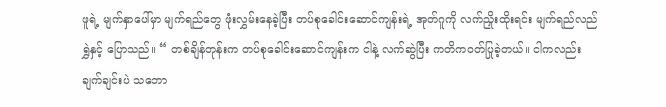ဖူရဲ့ မျက်နှာပေါ်မှာ မျက်ရည်တွေ ဖုံးလွှမ်းနေခဲ့ပြီး တပ်စုခေါင်းဆောင်ကျန်းရဲ့ အုတ်ဂူကို လက်ညှိုးထိုးရင်း မျက်ရည်လည်ရွှဲနှင့် ပြောသည်။ “ တစ်ချိန်တုန်းက တပ်စုခေါင်းဆောင်ကျန်းက ငါနဲ့ လက်ဆွဲပြီး ကတိကဝတ်ပြုခဲ့တယ်။ ငါကလည်း ချက်ချင်းပဲ သဘော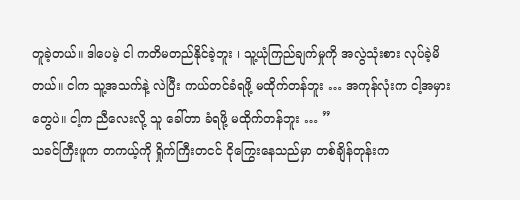တူခဲ့တယ်။ ဒါပေမဲ့ ငါ ကတိမတည်နိုင်ခဲ့ဘူး ၊ သူ့ယုံကြည်ချက်မှုကို အလွဲသုံးစား လုပ်ခဲ့မိတယ်။ ငါက သူ့အသက်နဲ့ လဲပြီး ကယ်တင်ခံရဖို့ မထိုက်တန်ဘူး … အကုန်လုံးက ငါ့အမှားတွေပဲ။ ငါ့က ညီလေးလို့ သူ ခေါ်တာ ခံရဖို့ မထိုက်တန်ဘူး … ”
သခင်ကြီးဖူက တကယ့်ကို ရှိုက်ကြီးတငင် ငိုကြွေးနေသည်မှာ တစ်ချိန်တုန်းက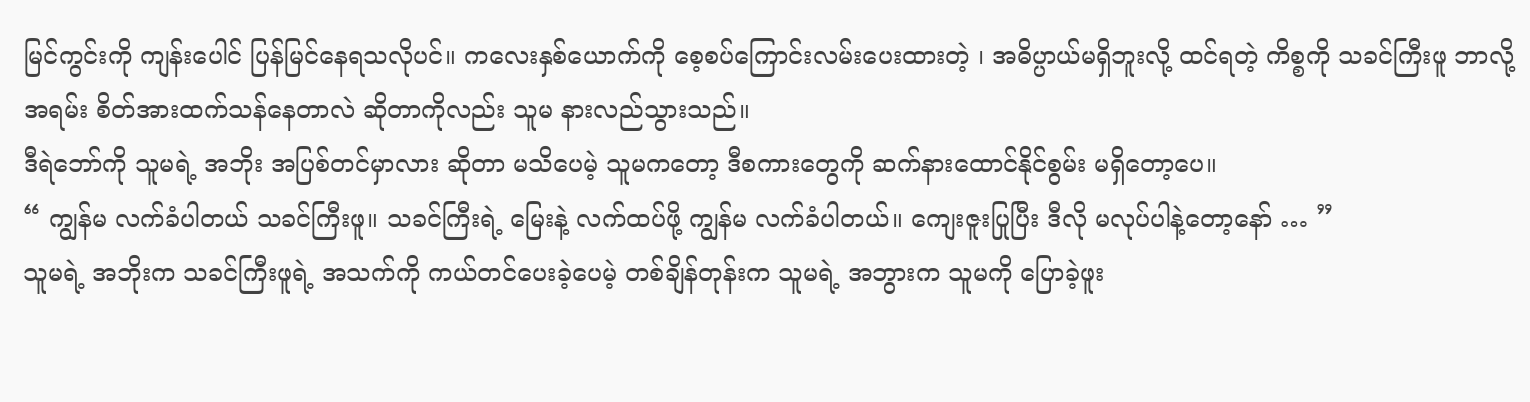မြင်ကွင်းကို ကျန်းပေါင် ပြန်မြင်နေရသလိုပင်။ ကလေးနှစ်ယောက်ကို စေ့စပ်ကြောင်းလမ်းပေးထားတဲ့ ၊ အဓိပ္ပာယ်မရှိဘူးလို့ ထင်ရတဲ့ ကိစ္စကို သခင်ကြီးဖူ ဘာလို့ အရမ်း စိတ်အားထက်သန်နေတာလဲ ဆိုတာကိုလည်း သူမ နားလည်သွားသည်။
ဒီရဲဘော်ကို သူမရဲ့ အဘိုး အပြစ်တင်မှာလား ဆိုတာ မသိပေမဲ့ သူမကတော့ ဒီစကားတွေကို ဆက်နားထောင်နိုင်စွမ်း မရှိတော့ပေ။
“ ကျွန်မ လက်ခံပါတယ် သခင်ကြီးဖူ။ သခင်ကြီးရဲ့ မြေးနဲ့ လက်ထပ်ဖို့ ကျွန်မ လက်ခံပါတယ်။ ကျေးဇူးပြုပြီး ဒီလို မလုပ်ပါနဲ့တော့နော် … ”
သူမရဲ့ အဘိုးက သခင်ကြီးဖူရဲ့ အသက်ကို ကယ်တင်ပေးခဲ့ပေမဲ့ တစ်ချိန်တုန်းက သူမရဲ့ အဘွားက သူမကို ပြောခဲ့ဖူး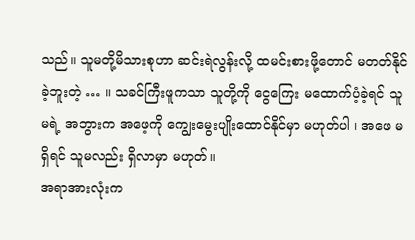သည်။ သူမတို့မိသားစုဟာ ဆင်းရဲလွန်းလို့ ထမင်းစားဖို့တောင် မတတ်နိုင်ခဲ့ဘူးတဲ့ … ။ သခင်ကြီးဖူကသာ သူတို့ကို ငွေကြေး မထောက်ပံ့ခဲ့ရင် သူမရဲ့ အဘွားက အဖေ့ကို ကျွေးမွေးပျိုးထောင်နိုင်မှာ မဟုတ်ပါ ၊ အဖေ မရှိရင် သူမလည်း ရှိလာမှာ မဟုတ်။
အရာအားလုံးက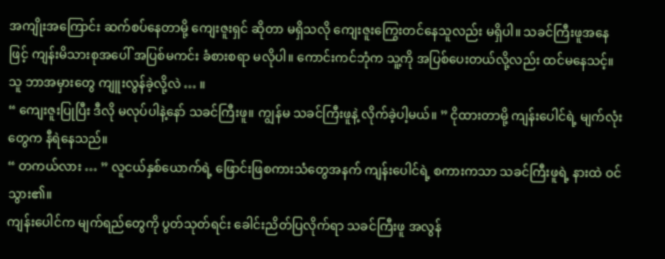အကျိုးအကြောင်း ဆက်စပ်နေတာမို့ ကျေးဇူးရှင် ဆိုတာ မရှိသလို ကျေးဇူးကြွေးတင်နေသူလည်း မရှိပါ။ သခင်ကြီးဖူအနေဖြင့် ကျန်းမိသားစုအပေါ် အပြစ်မကင်း ခံစားစရာ မလိုပါ။ ကောင်းကင်ဘုံက သူ့ကို အပြစ်ပေးတယ်လို့လည်း ထင်မနေသင့်။
သူ ဘာအမှားတွေ ကျူးလွန်ခဲ့လို့လဲ … ။
“ ကျေးဇူးပြုပြီး ဒီလို မလုပ်ပါနဲ့နော် သခင်ကြီးဖူ။ ကျွန်မ သခင်ကြီးဖူနဲ့ လိုက်ခဲ့ပါ့မယ်။ ” ငိုထားတာမို့ ကျန်းပေါင်ရဲ့ မျက်လုံးတွေက နီရဲနေသည်။
“ တကယ်လား … ” လူငယ်နှစ်ယောက်ရဲ့ ဖြောင်းဖြစကားသံတွေအနက် ကျန်းပေါင်ရဲ့ စကားကသာ သခင်ကြီးဖူရဲ့ နားထဲ ဝင်သွား၏။
ကျန်းပေါင်က မျက်ရည်တွေကို ပွတ်သုတ်ရင်း ခေါင်းညိတ်ပြလိုက်ရာ သခင်ကြီးဖူ အလွန်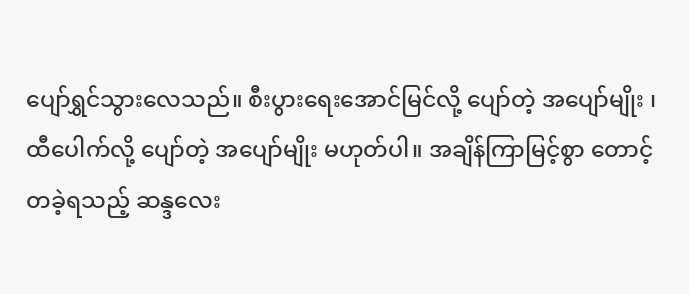ပျော်ရွှင်သွားလေသည်။ စီးပွားရေးအောင်မြင်လို့ ပျော်တဲ့ အပျော်မျိုး ၊ ထီပေါက်လို့ ပျော်တဲ့ အပျော်မျိုး မဟုတ်ပါ။ အချိန်ကြာမြင့်စွာ တောင့်တခဲ့ရသည့် ဆန္ဒလေး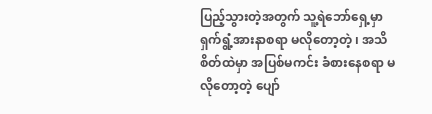ပြည့်သွားတဲ့အတွက် သူ့ရဲဘော်ရှေ့မှာ ရှက်ရွံ့အားနာစရာ မလိုတော့တဲ့ ၊ အသိစိတ်ထဲမှာ အပြစ်မကင်း ခံစားနေစရာ မလိုတော့တဲ့ ပျော်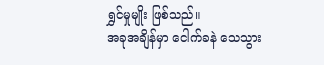ရွှင်မှုမျိုး ဖြစ်သည်။
အခုအချိန်မှာ ငေါက်ခနဲ သေသွား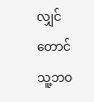လျှင်တောင် သူ့ဘဝ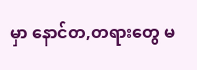မှာ နောင်တ,တရားတွေ မ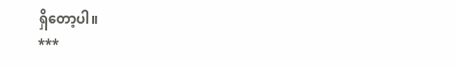ရှိတော့ပါ။
***